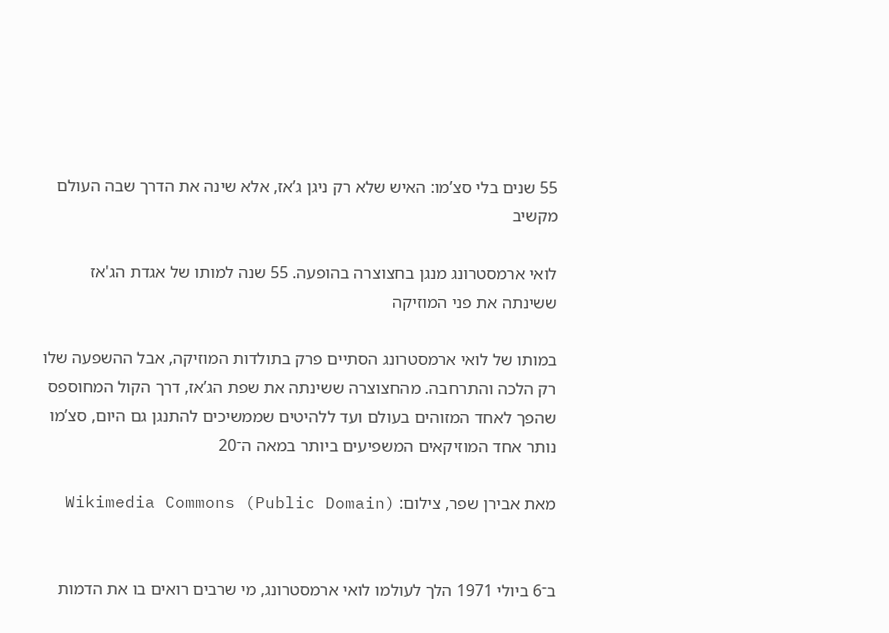55 שנים בלי סצ’מו: האיש שלא רק ניגן ג’אז, אלא שינה את הדרך שבה העולם מקשיב

לואי ארמסטרונג מנגן בחצוצרה בהופעה. 55 שנה למותו של אגדת הג'אז ששינתה את פני המוזיקה

במותו של לואי ארמסטרונג הסתיים פרק בתולדות המוזיקה, אבל ההשפעה שלו רק הלכה והתרחבה. מהחצוצרה ששינתה את שפת הג’אז, דרך הקול המחוספס שהפך לאחד המזוהים בעולם ועד ללהיטים שממשיכים להתנגן גם היום, סצ’מו נותר אחד המוזיקאים המשפיעים ביותר במאה ה־20

מאת אבירן שפר, צילום: Wikimedia Commons (Public Domain)


ב־6 ביולי 1971 הלך לעולמו לואי ארמסטרונג, מי שרבים רואים בו את הדמות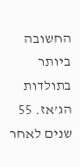החשובה ביותר בתולדות הג’אז. 55 שנים לאחר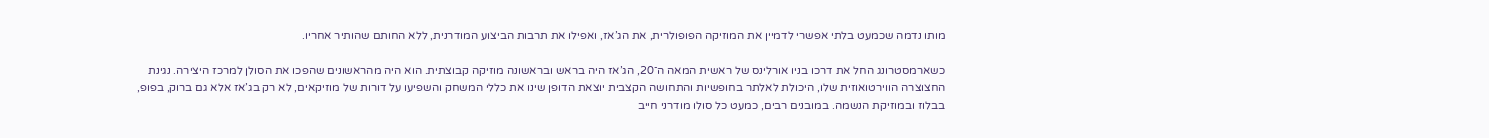מותו נדמה שכמעט בלתי אפשרי לדמיין את המוזיקה הפופולרית, את הג’אז, ואפילו את תרבות הביצוע המודרנית, ללא החותם שהותיר אחריו.

כשארמסטרונג החל את דרכו בניו אורלינס של ראשית המאה ה־20, הג’אז היה בראש ובראשונה מוזיקה קבוצתית. הוא היה מהראשונים שהפכו את הסולן למרכז היצירה. נגינת החצוצרה הווירטואוזית שלו, היכולת לאלתר בחופשיות והתחושה הקצבית יוצאת הדופן שינו את כללי המשחק והשפיעו על דורות של מוזיקאים, לא רק בג’אז אלא גם ברוק, בפופ, בבלוז ובמוזיקת הנשמה. במובנים רבים, כמעט כל סולו מודרני חייב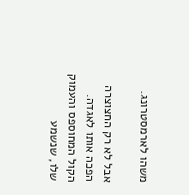משהו לארמסטרונג.

אבל לא רק החצוצרה הפכה אותו לאגדה. הקול המחוספס והעמוק שלו, שנשמע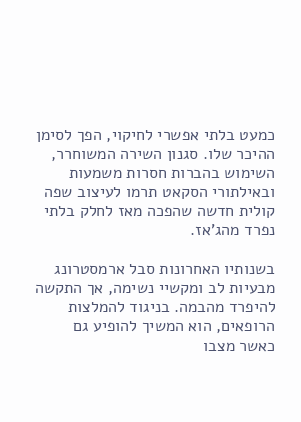כמעט בלתי אפשרי לחיקוי, הפך לסימן ההיכר שלו. סגנון השירה המשוחרר, השימוש בהברות חסרות משמעות ובאילתורי הסקאט תרמו לעיצוב שפה קולית חדשה שהפכה מאז לחלק בלתי נפרד מהג’אז.

בשנותיו האחרונות סבל ארמסטרונג מבעיות לב ומקשיי נשימה, אך התקשה להיפרד מהבמה. בניגוד להמלצות הרופאים, הוא המשיך להופיע גם כאשר מצבו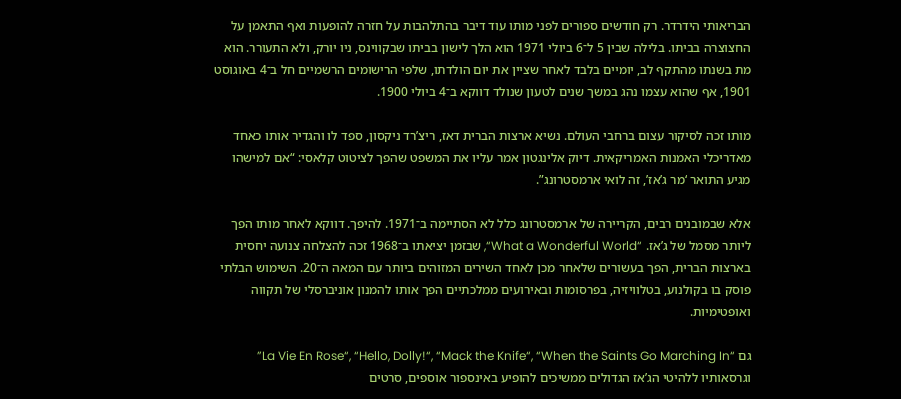הבריאותי הידרדר. רק חודשים ספורים לפני מותו עוד דיבר בהתלהבות על חזרה להופעות ואף התאמן על החצוצרה בביתו. בלילה שבין 5 ל־6 ביולי 1971 הוא הלך לישון בביתו שבקווינס, ניו יורק, ולא התעורר. הוא מת בשנתו מהתקף לב, יומיים בלבד לאחר שציין את יום הולדתו, שלפי הרישומים הרשמיים חל ב־4 באוגוסט 1901, אף שהוא עצמו נהג במשך שנים לטעון שנולד דווקא ב־4 ביולי 1900.

מותו זכה לסיקור עצום ברחבי העולם. נשיא ארצות הברית דאז, ריצ’רד ניקסון, ספד לו והגדיר אותו כאחד מאדריכלי האמנות האמריקאית. דיוק אלינגטון אמר עליו את המשפט שהפך לציטוט קלאסי: “אם למישהו מגיע התואר ‘מר ג’אז’, זה לואי ארמסטרונג”.

אלא שבמובנים רבים, הקריירה של ארמסטרונג כלל לא הסתיימה ב־1971. להיפך. דווקא לאחר מותו הפך ליותר מסמל של ג’אז. “What a Wonderful World“, שבזמן יציאתו ב־1968 זכה להצלחה צנועה יחסית בארצות הברית, הפך בעשורים שלאחר מכן לאחד השירים המזוהים ביותר עם המאה ה־20. השימוש הבלתי פוסק בו בקולנוע, בטלוויזיה, בפרסומות ובאירועים ממלכתיים הפך אותו להמנון אוניברסלי של תקווה ואופטימיות.

גם “La Vie En Rose“, “Hello, Dolly!“, “Mack the Knife“, “When the Saints Go Marching In” וגרסאותיו ללהיטי הג’אז הגדולים ממשיכים להופיע באינספור אוספים, סרטים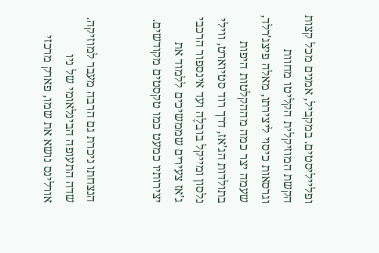ופלייליסטים. במקביל, אמנים מכל קצות הקשת המוזיקלית הקליטו מחוות וגרסאות כיסוי ליצירתו, מאלה פיצג’רלד, שעמה יצר כמה מההקלטות היפות בתולדות הג’אז, דרך רוד סטיוארט, ווילי נלסון ומייקל בובלֶה ועד אינספור הרכבי ג’אז צעירים שממשיכים ללמוד את יצירותיו כמעט כמו טקסטים מקודשים.


הנצחתו ניכרת גם הרבה מעבר למוזיקה. שדה התעופה הבינלאומי של ניו אורלינס נושא את שמו, פארק מרכזי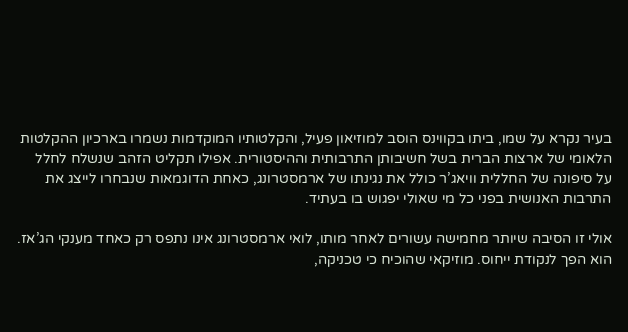בעיר נקרא על שמו, ביתו בקווינס הוסב למוזיאון פעיל, והקלטותיו המוקדמות נשמרו בארכיון ההקלטות הלאומי של ארצות הברית בשל חשיבותן התרבותית וההיסטורית. אפילו תקליט הזהב שנשלח לחלל על סיפונה של החללית וויאג’ר כולל את נגינתו של ארמסטרונג, כאחת הדוגמאות שנבחרו לייצג את התרבות האנושית בפני כל מי שאולי יפגוש בו בעתיד.

אולי זו הסיבה שיותר מחמישה עשורים לאחר מותו, לואי ארמסטרונג אינו נתפס רק כאחד מענקי הג’אז. הוא הפך לנקודת ייחוס. מוזיקאי שהוכיח כי טכניקה,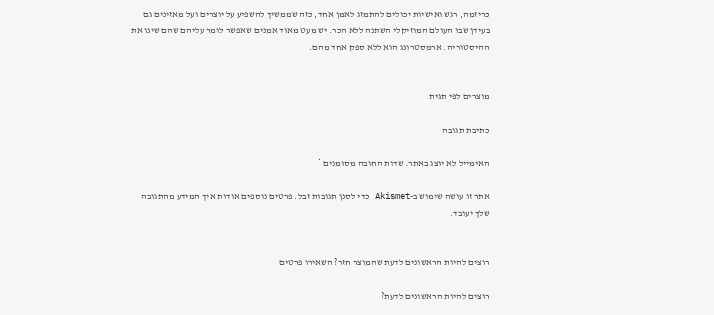כריזמה, רגש ואישיות יכולים להתמזג לאמן אחד, כזה שממשיך להשפיע על יוצרים ועל מאזינים גם בעידן שבו העולם המוזיקלי השתנה ללא הכר. יש מעט מאוד אמנים שאפשר לומר עליהם שהם שינו את ההיסטוריה. ארמסטרונג הוא ללא ספק אחד מהם.


מוצרים לפי תגית

כתיבת תגובה

האימייל לא יוצג באתר. שדות החובה מסומנים *

אתר זו עושה שימוש ב-Akismet כדי לסנן תגובות זבל. פרטים נוספים אודות איך המידע מהתגובה שלך יעובד.


רוצים להיות הראשונים לדעת שהמוצר חזר? השאירו פרטים

רוצים להיות הראשונים לדעת?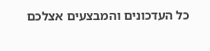כל העדכונים והמבצעים אצלכם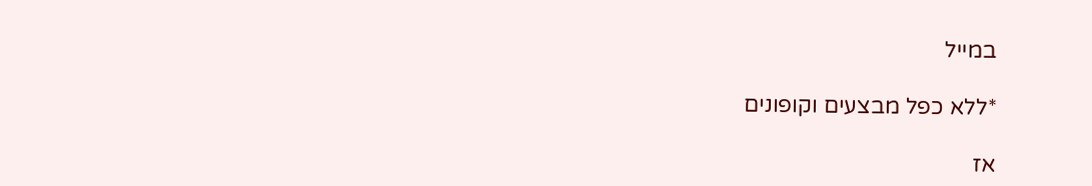במייל

*ללא כפל מבצעים וקופונים

אז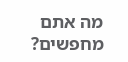מה אתם מחפשים?